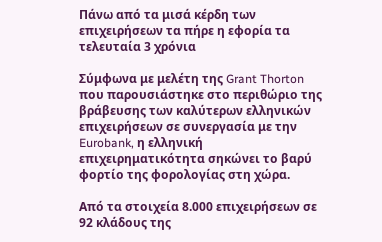Πάνω από τα μισά κέρδη των επιχειρήσεων τα πήρε η εφορία τα τελευταία 3 χρόνια

Σύμφωνα με μελέτη της Grant Thorton που παρουσιάστηκε στο περιθώριο της βράβευσης των καλύτερων ελληνικών επιχειρήσεων σε συνεργασία με την Eurobank, η ελληνική επιχειρηματικότητα σηκώνει το βαρύ φορτίο της φορολογίας στη χώρα.

Από τα στοιχεία 8.000 επιχειρήσεων σε 92 κλάδους της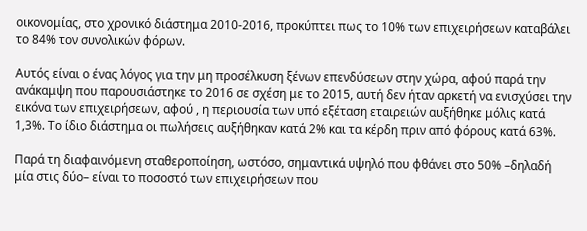οικονομίας, στο χρονικό διάστημα 2010-2016, προκύπτει πως το 10% των επιχειρήσεων καταβάλει το 84% τον συνολικών φόρων.

Αυτός είναι ο ένας λόγος για την μη προσέλκυση ξένων επενδύσεων στην χώρα, αφού παρά την ανάκαμψη που παρουσιάστηκε το 2016 σε σχέση με το 2015, αυτή δεν ήταν αρκετή να ενισχύσει την εικόνα των επιχειρήσεων, αφού , η περιουσία των υπό εξέταση εταιρειών αυξήθηκε μόλις κατά 1,3%. Το ίδιο διάστημα οι πωλήσεις αυξήθηκαν κατά 2% και τα κέρδη πριν από φόρους κατά 63%.

Παρά τη διαφαινόμενη σταθεροποίηση, ωστόσο, σημαντικά υψηλό που φθάνει στο 50% –δηλαδή μία στις δύο– είναι το ποσοστό των επιχειρήσεων που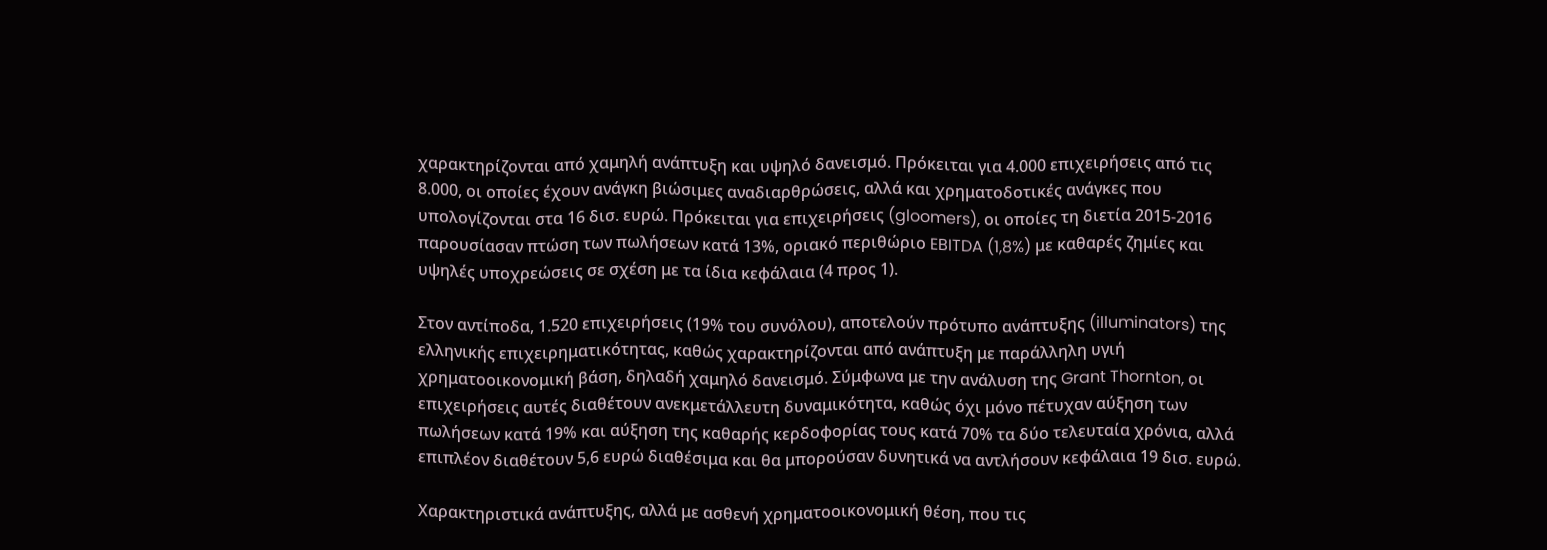χαρακτηρίζονται από χαμηλή ανάπτυξη και υψηλό δανεισμό. Πρόκειται για 4.000 επιχειρήσεις από τις 8.000, οι οποίες έχουν ανάγκη βιώσιμες αναδιαρθρώσεις, αλλά και χρηματοδοτικές ανάγκες που υπολογίζονται στα 16 δισ. ευρώ. Πρόκειται για επιχειρήσεις (gloomers), οι οποίες τη διετία 2015-2016 παρουσίασαν πτώση των πωλήσεων κατά 13%, οριακό περιθώριο EBITDA (1,8%) με καθαρές ζημίες και υψηλές υποχρεώσεις σε σχέση με τα ίδια κεφάλαια (4 προς 1).

Στον αντίποδα, 1.520 επιχειρήσεις (19% του συνόλου), αποτελούν πρότυπο ανάπτυξης (illuminators) της ελληνικής επιχειρηματικότητας, καθώς χαρακτηρίζονται από ανάπτυξη με παράλληλη υγιή χρηματοοικονομική βάση, δηλαδή χαμηλό δανεισμό. Σύμφωνα με την ανάλυση της Grant Thornton, οι επιχειρήσεις αυτές διαθέτουν ανεκμετάλλευτη δυναμικότητα, καθώς όχι μόνο πέτυχαν αύξηση των πωλήσεων κατά 19% και αύξηση της καθαρής κερδοφορίας τους κατά 70% τα δύο τελευταία χρόνια, αλλά επιπλέον διαθέτουν 5,6 ευρώ διαθέσιμα και θα μπορούσαν δυνητικά να αντλήσουν κεφάλαια 19 δισ. ευρώ.

Χαρακτηριστικά ανάπτυξης, αλλά με ασθενή χρηματοοικονομική θέση, που τις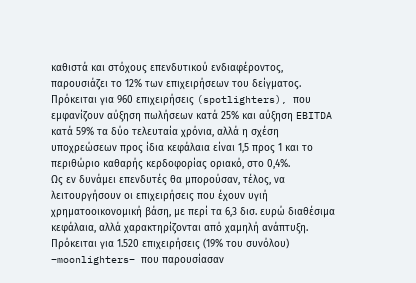καθιστά και στόχους επενδυτικού ενδιαφέροντος, παρουσιάζει το 12% των επιχειρήσεων του δείγματος. Πρόκειται για 960 επιχειρήσεις (spotlighters), που εμφανίζουν αύξηση πωλήσεων κατά 25% και αύξηση EBITDA κατά 59% τα δύο τελευταία χρόνια, αλλά η σχέση υποχρεώσεων προς ίδια κεφάλαια είναι 1,5 προς 1 και το περιθώριο καθαρής κερδοφορίας οριακό, στο 0,4%.
Ως εν δυνάμει επενδυτές θα μπορούσαν, τέλος, να λειτουργήσουν οι επιχειρήσεις που έχουν υγιή χρηματοοικονομική βάση, με περί τα 6,3 δισ. ευρώ διαθέσιμα κεφάλαια, αλλά χαρακτηρίζονται από χαμηλή ανάπτυξη. Πρόκειται για 1.520 επιχειρήσεις (19% του συνόλου) –moonlighters– που παρουσίασαν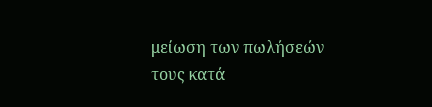μείωση των πωλήσεών τους κατά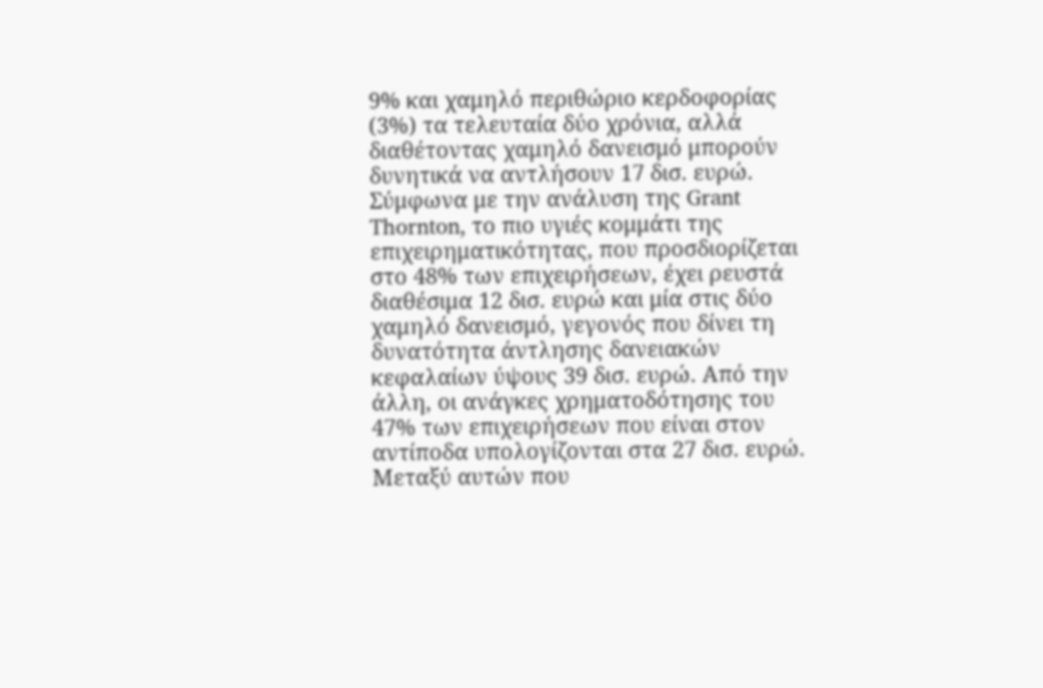9% και χαμηλό περιθώριο κερδοφορίας (3%) τα τελευταία δύο χρόνια, αλλά διαθέτοντας χαμηλό δανεισμό μπορούν δυνητικά να αντλήσουν 17 δισ. ευρώ.
Σύμφωνα με την ανάλυση της Grant Thornton, το πιο υγιές κομμάτι της επιχειρηματικότητας, που προσδιορίζεται στο 48% των επιχειρήσεων, έχει ρευστά διαθέσιμα 12 δισ. ευρώ και μία στις δύο χαμηλό δανεισμό, γεγονός που δίνει τη δυνατότητα άντλησης δανειακών κεφαλαίων ύψους 39 δισ. ευρώ. Από την άλλη, οι ανάγκες χρηματοδότησης του 47% των επιχειρήσεων που είναι στον αντίποδα υπολογίζονται στα 27 δισ. ευρώ. Μεταξύ αυτών που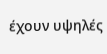έχουν υψηλές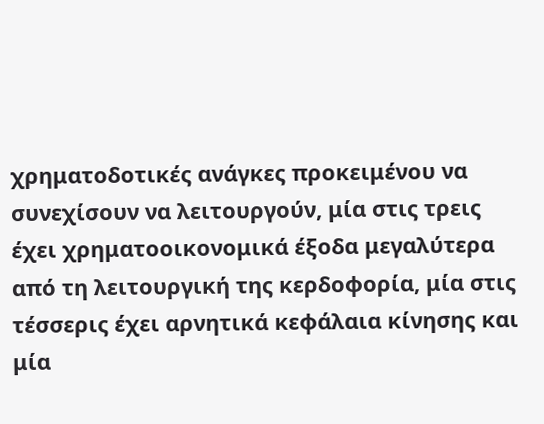χρηματοδοτικές ανάγκες προκειμένου να συνεχίσουν να λειτουργούν, μία στις τρεις έχει χρηματοοικονομικά έξοδα μεγαλύτερα από τη λειτουργική της κερδοφορία, μία στις τέσσερις έχει αρνητικά κεφάλαια κίνησης και μία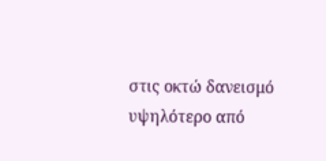στις οκτώ δανεισμό υψηλότερο από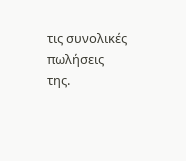τις συνολικές πωλήσεις της.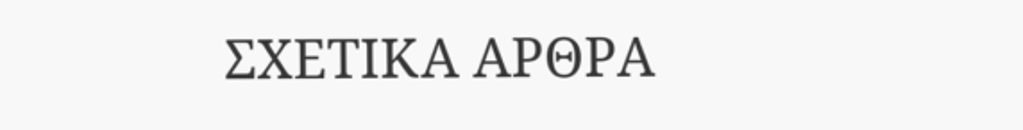ΣΧΕΤΙΚΑ ΑΡΘΡΑ